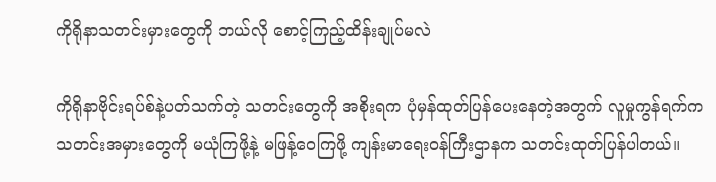ကိုရိုနာသတင်းမှားတွေကို ဘယ်လို စောင့်ကြည့်ထိန်းချုပ်မလဲ

ကိုရိုနာဗိုင်းရပ်စ်နဲ့ပတ်သက်တဲ့ သတင်းတွေကို အစိုးရက ပုံမှန်ထုတ်ပြန်ပေးနေတဲ့အတွက် လူမှုကွန်ရက်က သတင်းအမှားတွေကို မယုံကြဖို့နဲ့ မဖြန့်ဝေကြဖို့ ကျန်းမာရေးဝန်ကြီးဌာနက သတင်းထုတ်ပြန်ပါတယ်။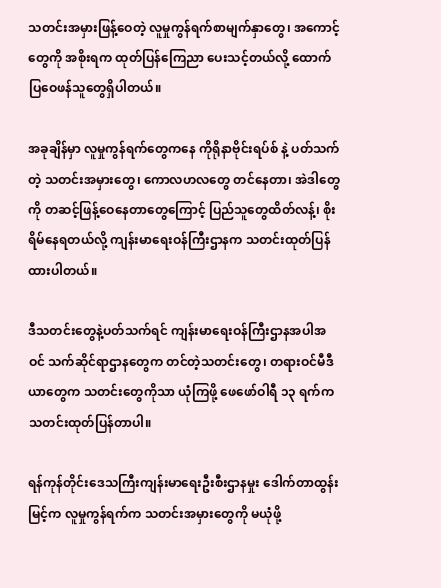သတင်းအမှားဖြန့်ဝေတဲ့ လူမှုကွန်ရက်စာမျက်နှာတွေ၊ အကောင့်တွေကို အစိုးရက ထုတ်ပြန်ကြေညာ ပေးသင့်တယ်လို့ ထောက်ပြဝေဖန်သူတွေရှိပါတယ်။

အခုချိန်မှာ လူမှုကွန်ရက်တွေကနေ ကိုရိုနာဗိုင်းရပ်စ် နဲ့ ပတ်သက်တဲ့ သတင်းအမှားတွေ၊ ကောလဟလတွေ တင်နေတာ၊ အဲဒါတွေကို တဆင့်ဖြန့်ဝေနေတာတွေကြောင့် ပြည်သူတွေထိတ်လန့်၊ စိုးရိမ်နေရတယ်လို့ ကျန်းမာရေးဝန်ကြီးဌာနက သတင်းထုတ်ပြန်ထားပါတယ်။

ဒီသတင်းတွေနဲ့ပတ်သက်ရင် ကျန်းမာရေးဝန်ကြီးဌာနအပါအဝင် သက်ဆိုင်ရာဌာနတွေက တင်တဲ့သတင်းတွေ၊ တရားဝင်မီဒီယာတွေက သတင်းတွေကိုသာ ယုံကြဖို့ ဖေဖော်ဝါရီ ၁၃ ရက်က သတင်းထုတ်ပြန်တာပါ။

ရန်ကုန်တိုင်းဒေသကြီးကျန်းမာရေးဦးစီးဌာနမှုး ဒေါက်တာထွန်းမြင့်က လူမှုကွန်ရက်က သတင်းအမှားတွေကို မယုံဖို့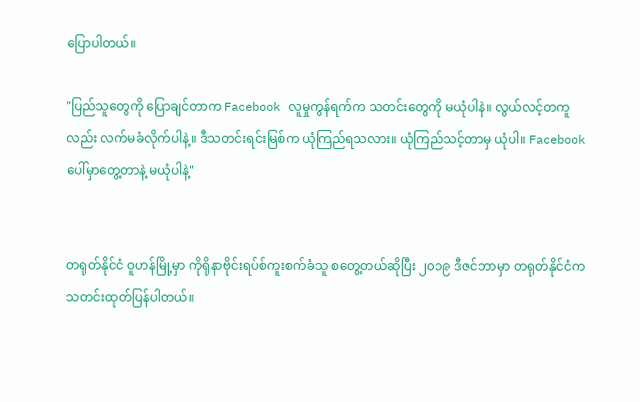ပြောပါတယ်။

"ပြည်သူတွေကို ပြောချင်တာက Facebook လူမှုကွန်ရက်က သတင်းတွေကို မယုံပါနဲ။ လွယ်လင့်တကူလည်း လက်မခံလိုက်ပါနဲ့။ ဒီသတင်းရင်းမြစ်က ယုံကြည်ရသလား။ ယုံကြည်သင့်တာမှ ယုံပါ။ Facebook ပေါ်မှာတွေ့တာနဲ့ မယုံပါနဲ့"


တရုတ်နိုင်ငံ ဝူဟန်မြို့မှာ ကိုရိုနာဗိုင်းရပ်စ်ကူးစက်ခံသူ စတွေ့တယ်ဆိုပြီး ၂၀၁၉ ဒီဇင်ဘာမှာ တရုတ်နိုင်ငံက သတင်းထုတ်ပြန်ပါတယ်။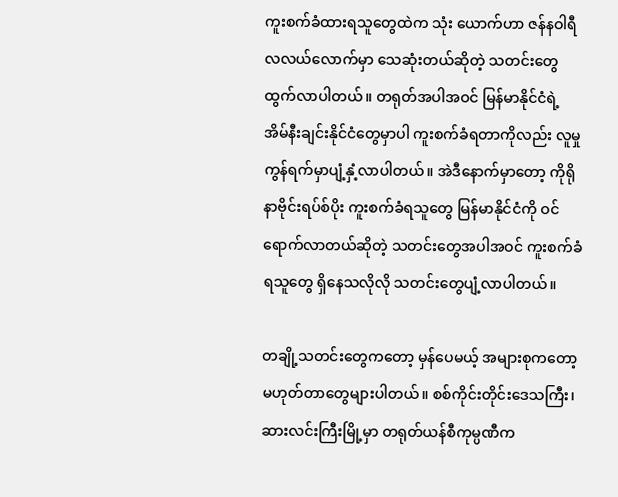ကူးစက်ခံထားရသူတွေထဲက သုံး ယောက်ဟာ ဇန်နဝါရီလလယ်လောက်မှာ သေဆုံးတယ်ဆိုတဲ့ သတင်းတွေထွက်လာပါတယ်။ တရုတ်အပါအဝင် မြန်မာနိုင်ငံရဲ့ အိမ်နီးချင်းနိုင်ငံတွေမှာပါ ကူးစက်ခံရတာကိုလည်း လူမှုကွန်ရက်မှာပျံ့နှံ့လာပါတယ်။ အဲဒီနောက်မှာတော့ ကိုရိုနာဗိုင်းရပ်စ်ပိုး ကူးစက်ခံရသူတွေ မြန်မာနိုင်ငံကို ဝင်ရောက်လာတယ်ဆိုတဲ့ သတင်းတွေအပါအဝင် ကူးစက်ခံရသူတွေ ရှိနေသလိုလို သတင်းတွေပျံ့လာပါတယ်။

တချို့သတင်းတွေကတော့ မှန်ပေမယ့် အများစုကတော့ မဟုတ်တာတွေများပါတယ်။ စစ်ကိုင်းတိုင်းဒေသကြီး၊ ဆားလင်းကြီးမြို့မှာ တရုတ်ယန်စီကုမ္ပဏီက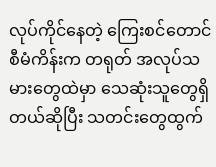လုပ်ကိုင်နေတဲ့ ကြေးစင်တောင် စီမံကိန်းက တရုတ် အလုပ်သမားတွေထဲမှာ သေဆုံးသူတွေရှိတယ်ဆိုပြီး သတင်းတွေထွက်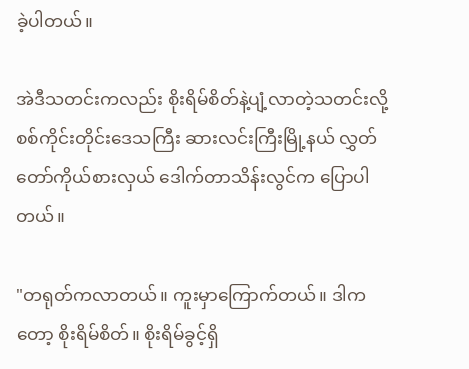ခဲ့ပါတယ်။

အဲဒီသတင်းကလည်း စိုးရိမ်စိတ်နဲ့ပျံ့လာတဲ့သတင်းလို့ စစ်ကိုင်းတိုင်းဒေသကြီး ဆားလင်းကြီးမြို့နယ် လွှတ်တော်ကိုယ်စားလှယ် ဒေါက်တာသိန်းလွင်က ပြောပါတယ်။

"တရုတ်ကလာတယ်။ ကူးမှာကြောက်တယ်။ ဒါကတော့ စိုးရိမ်စိတ်။ စိုးရိမ်ခွင့်ရှိ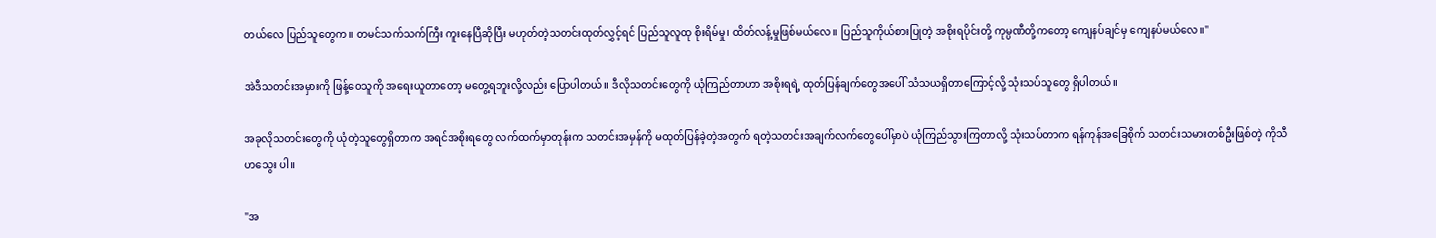တယ်လေ ပြည်သူတွေက။ တမင်သက်သက်ကြီး ကူးနေပြီဆိုပြီး မဟုတ်တဲ့သတင်းထုတ်လွှင့်ရင် ပြည်သူလူထု စိုးရိမ်မှု၊ ထိတ်လန့်မှုဖြစ်မယ်လေ။ ပြည်သူကိုယ်စားပြုတဲ့ အစိုးရပိုင်းတို့ ကုမ္ပဏီတို့ကတော့ ကျေနပ်ချင်မှ ကျေနပ်မယ်လေ။"

အဲဒီသတင်းအမှားကို ဖြန့်ဝေသူကို အရေးယူတာတော့ မတွေ့ရဘူးလို့လည်း ပြောပါတယ်။ ဒီလိုသတင်းတွေကို ယုံကြည်တာဟာ အစိုးရရဲ့ ထုတ်ပြန်ချက်တွေအပေါ် သံသယရှိတာကြောင့်လို့ သုံးသပ်သူတွေ ရှိပါတယ်။

အခုလိုသတင်းတွေကို ယုံတဲ့သူတွေရှိတာက အရင်အစိုးရတွေ လက်ထက်မှာတုန်းက သတင်းအမှန်ကို မထုတ်ပြန်ခဲ့တဲ့အတွက် ရတဲ့သတင်းအချက်လက်တွေပေါ်မှာပဲ ယုံကြည်သွားကြတာလို့ သုံးသပ်တာက ရန်ကုန်အခြေစိုက် သတင်းသမားတစ်ဦးဖြစ်တဲ့ ကိုသီဟသွေး ပါ။

"အ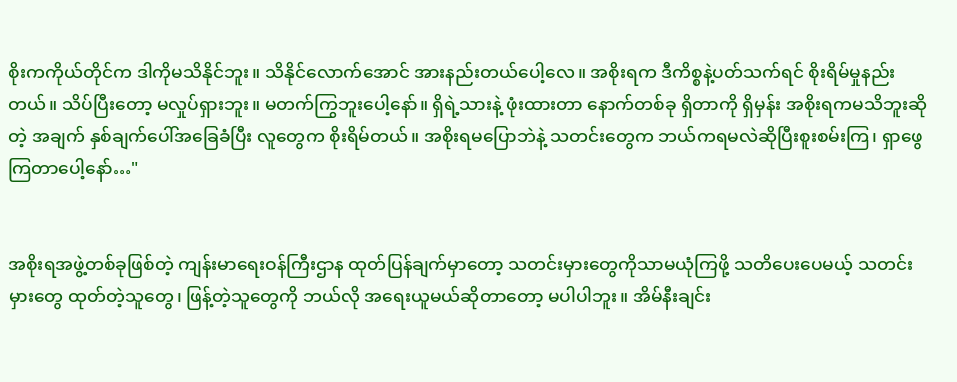စိုးကကိုယ်တိုင်က ဒါကိုမသိနိုင်ဘူး။ သိနိုင်လောက်အောင် အားနည်းတယ်ပေါ့လေ။ အစိုးရက ဒီကိစ္စနဲ့ပတ်သက်ရင် စိုးရိမ်မှုနည်းတယ်။ သိပ်ပြီးတော့ မလှုပ်ရှားဘူး။ မတက်ကြွဘူးပေါ့နော်။ ရှိရဲ့သားနဲ့ ဖုံးထားတာ နောက်တစ်ခု ရှိတာကို ရှိမှန်း အစိုးရကမသိဘူးဆိုတဲ့ အချက် နှစ်ချက်ပေါ်အခြေခံပြီး လူတွေက စိုးရိမ်တယ်။ အစိုးရမပြောဘဲနဲ့ သတင်းတွေက ဘယ်ကရမလဲဆိုပြီးစူးစမ်းကြ၊ ရှာဖွေကြတာပေါ့နော်…"


အစိုးရအဖွဲ့တစ်ခုဖြစ်တဲ့ ကျန်းမာရေးဝန်ကြီးဌာန ထုတ်ပြန်ချက်မှာတော့ သတင်းမှားတွေကိုသာမယုံကြဖို့ သတိပေးပေမယ့် သတင်းမှားတွေ ထုတ်တဲ့သူတွေ၊ ဖြန့်တဲ့သူတွေကို ဘယ်လို အရေးယူမယ်ဆိုတာတော့ မပါပါဘူး။ အိမ်နီးချင်း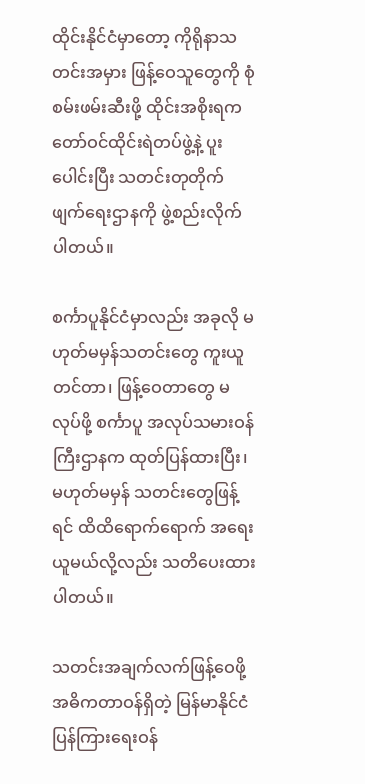ထိုင်းနိုင်ငံမှာတော့ ကိုရိုနာသတင်းအမှား ဖြန့်ဝေသူတွေကို စုံစမ်းဖမ်းဆီးဖို့ ထိုင်းအစိုးရက တော်ဝင်ထိုင်းရဲတပ်ဖွဲ့နဲ့ ပူးပေါင်းပြီး သတင်းတုတိုက်ဖျက်ရေးဌာနကို ဖွဲ့စည်းလိုက်ပါတယ်။

စင်္ကာပူနိုင်ငံမှာလည်း အခုလို မဟုတ်မမှန်သတင်းတွေ ကူးယူတင်တာ၊ ဖြန့်ဝေတာတွေ မလုပ်ဖို့ စင်္ကာပူ အလုပ်သမားဝန်ကြီးဌာနက ထုတ်ပြန်ထားပြီး၊ မဟုတ်မမှန် သတင်းတွေဖြန့်ရင် ထိထိရောက်ရောက် အရေးယူမယ်လို့လည်း သတိပေးထားပါတယ်။

သတင်းအချက်လက်ဖြန့်ဝေဖို့ အဓိကတာဝန်ရှိတဲ့ မြန်မာနိုင်ငံပြန်ကြားရေးဝန်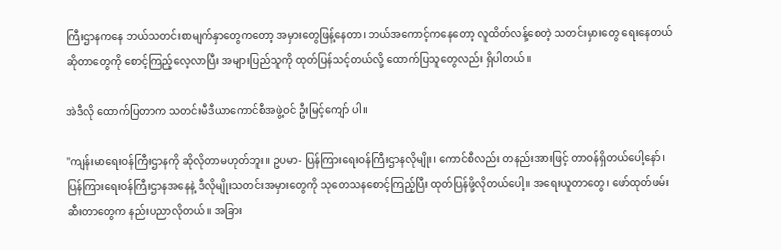ကြီးဌာနကနေ ဘယ်သတင်းစာမျက်နှာတွေကတော့ အမှားတွေဖြန့်နေတာ၊ ဘယ်အကောင့်ကနေတော့ လူထိတ်လန့်စေတဲ့ သတင်းမှားတွေ ရေးနေတယ်ဆိုတာတွေကို စောင့်ကြည့်လေ့လာပြီး အများပြည်သူကို ထုတ်ပြန်သင့်တယ်လို့ ထောက်ပြသူတွေလည်း ရှိပါတယ်။

အဲဒီလို ထောက်ပြတာက သတင်းမီဒီယာကောင်စီအဖွဲ့ဝင် ဦးမြင့်ကျော် ပါ။

"ကျန်းမာရေးဝန်ကြီးဌာနကို ဆိုလိုတာမဟုတ်ဘူး။ ဥပမာ- ပြန်ကြားရေးဝန်ကြီးဌာနလိုမျိုး၊ ကောင်စီလည်း တနည်းအားဖြင့် တာဝန်ရှိတယ်ပေါ့နော်၊ ပြန်ကြားရေးဝန်ကြီးဌာနအနေနဲ့ ဒီလိုမျိုးသတင်းအမှားတွေကို သုတေသနစောင့်ကြည့်ပြီး ထုတ်ပြန်ဖို့လိုတယ်ပေါ့။ အရေးယူတာတွေ၊ ဖော်ထုတ်ဖမ်းဆီးတာတွေက နည်းပညာလိုတယ်။ အခြား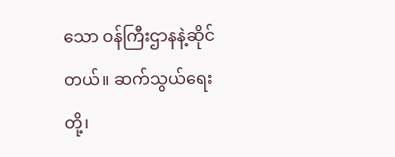သော ဝန်ကြီးဌာနနဲ့ဆိုင်တယ်။ ဆက်သွယ်ရေးတို့၊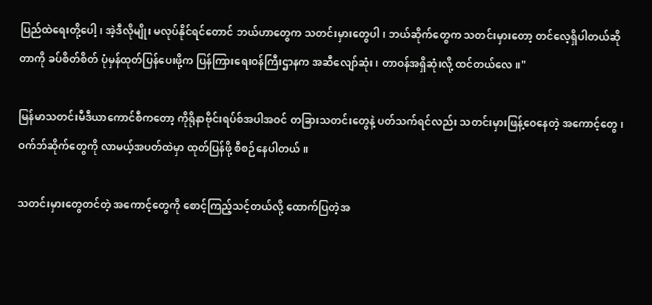ပြည်ထဲရေးတို့ပေါ့၊ အဲ့ဒီလိုမျိုး မလုပ်နိုင်ရင်တောင် ဘယ်ဟာတွေက သတင်းမှားတွေပါ၊ ဘယ်ဆိုက်တွေက သတင်းမှားတော့ တင်လေ့ရှိပါတယ်ဆိုတာကို ခပ်စိတ်စိတ် ပုံမှန်ထုတ်ပြန်ပေးဖို့က ပြန်ကြားရေးဝန်ကြီးဌာနက အဆီလျော်ဆုံး၊ တာဝန်အရှိဆုံးလို့ ထင်တယ်လေ။"

မြန်မာသတင်းမီဒီယာကောင်စီကတော့ ကိုရိုနာဗိုင်းရပ်စ်အပါအဝင် တခြားသတင်းတွေနဲ့ ပတ်သက်ရင်လည်း သတင်းမှားဖြန့်ဝေနေတဲ့ အကောင့်တွေ၊ ဝက်ဘ်ဆိုက်တွေကို လာမယ့်အပတ်ထဲမှာ ထုတ်ပြန်ဖို့ စီစဉ်နေပါတယ်။

သတင်းမှားတွေတင်တဲ့ အကောင့်တွေကို စောင့်ကြည့်သင့်တယ်လို့ ထောက်ပြတဲ့အ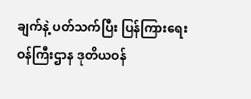ချက်နဲ့ ပတ်သက်ပြီး ပြန်ကြားရေးဝန်ကြီးဌာန ဒုတိယဝန်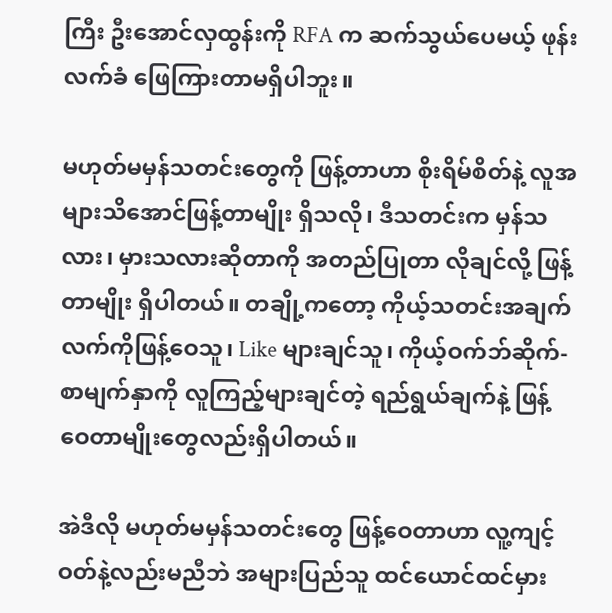ကြီး ဦးအောင်လှထွန်းကို RFA က ဆက်သွယ်ပေမယ့် ဖုန်းလက်ခံ ဖြေကြားတာမရှိပါဘူး။

မဟုတ်မမှန်သတင်းတွေကို ဖြန့်တာဟာ စိုးရိမ်စိတ်နဲ့ လူအများသိအောင်ဖြန့်တာမျိုး ရှိသလို၊ ဒီသတင်းက မှန်သလား၊ မှားသလားဆိုတာကို အတည်ပြုတာ လိုချင်လို့ ဖြန့်တာမျိုး ရှိပါတယ်။ တချို့ကတော့ ကိုယ့်သတင်းအချက်လက်ကိုဖြန့်ဝေသူ၊ Like များချင်သူ၊ ကိုယ့်ဝက်ဘ်ဆိုက်- စာမျက်နှာကို လူကြည့်များချင်တဲ့ ရည်ရွယ်ချက်နဲ့ ဖြန့်ဝေတာမျိုးတွေလည်းရှိပါတယ်။

အဲဒီလို မဟုတ်မမှန်သတင်းတွေ ဖြန့်ဝေတာဟာ လူ့ကျင့်ဝတ်နဲ့လည်းမညီဘဲ အများပြည်သူ ထင်ယောင်ထင်မှား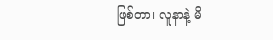ဖြစ်တာ၊ လူနာနဲ့ မိ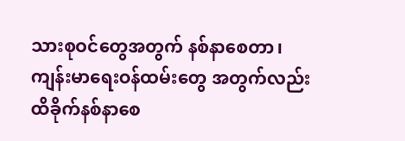သားစုဝင်တွေအတွက် နစ်နာစေတာ၊ ကျန်းမာရေးဝန်ထမ်းတွေ အတွက်လည်း ထိခိုက်နစ်နာစေ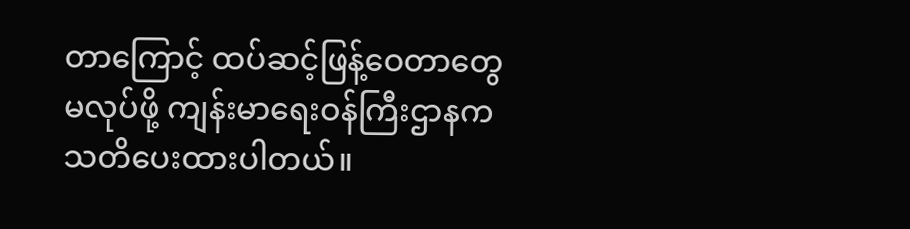တာကြောင့် ထပ်ဆင့်ဖြန့်ဝေတာတွေမလုပ်ဖို့ ကျန်းမာရေးဝန်ကြီးဌာနက သတိပေးထားပါတယ်။